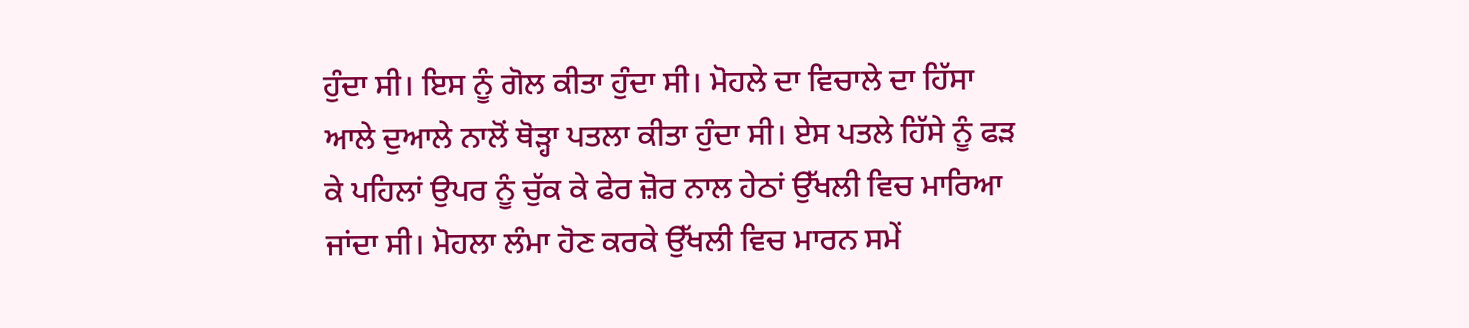ਹੁੰਦਾ ਸੀ। ਇਸ ਨੂੰ ਗੋਲ ਕੀਤਾ ਹੁੰਦਾ ਸੀ। ਮੋਹਲੇ ਦਾ ਵਿਚਾਲੇ ਦਾ ਹਿੱਸਾ ਆਲੇ ਦੁਆਲੇ ਨਾਲੋਂ ਥੋੜ੍ਹਾ ਪਤਲਾ ਕੀਤਾ ਹੁੰਦਾ ਸੀ। ਏਸ ਪਤਲੇ ਹਿੱਸੇ ਨੂੰ ਫੜ ਕੇ ਪਹਿਲਾਂ ਉਪਰ ਨੂੰ ਚੁੱਕ ਕੇ ਫੇਰ ਜ਼ੋਰ ਨਾਲ ਹੇਠਾਂ ਉੱਖਲੀ ਵਿਚ ਮਾਰਿਆ ਜਾਂਦਾ ਸੀ। ਮੋਹਲਾ ਲੰਮਾ ਹੋਣ ਕਰਕੇ ਉੱਖਲੀ ਵਿਚ ਮਾਰਨ ਸਮੇਂ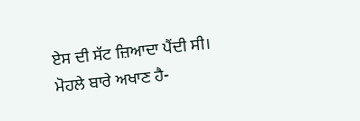ਏਸ ਦੀ ਸੱਟ ਜ਼ਿਆਦਾ ਪੈਂਦੀ ਸੀ। ਮੋਹਲੇ ਬਾਰੇ ਅਖਾਣ ਹੈ-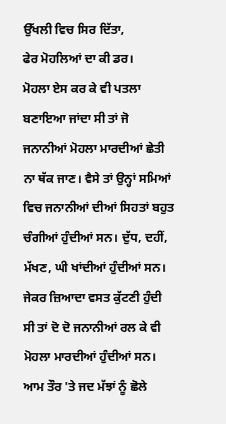ਉੱਖਲੀ ਵਿਚ ਸਿਰ ਦਿੱਤਾ,
ਫੇਰ ਮੋਹਲਿਆਂ ਦਾ ਕੀ ਡਰ।
ਮੋਹਲਾ ਏਸ ਕਰ ਕੇ ਵੀ ਪਤਲਾ ਬਣਾਇਆ ਜਾਂਦਾ ਸੀ ਤਾਂ ਜੋ ਜਨਾਨੀਆਂ ਮੋਹਲਾ ਮਾਰਦੀਆਂ ਛੇਤੀ ਨਾ ਥੱਕ ਜਾਣ। ਵੈਸੇ ਤਾਂ ਉਨ੍ਹਾਂ ਸਮਿਆਂ ਵਿਚ ਜਨਾਨੀਆਂ ਦੀਆਂ ਸਿਹਤਾਂ ਬਹੁਤ ਚੰਗੀਆਂ ਹੁੰਦੀਆਂ ਸਨ। ਦੁੱਧ, ਦਹੀਂ, ਮੱਖਣ, ਘੀ ਖਾਂਦੀਆਂ ਹੁੰਦੀਆਂ ਸਨ। ਜੇਕਰ ਜ਼ਿਆਦਾ ਵਸਤ ਕੁੱਟਣੀ ਹੁੰਦੀ ਸੀ ਤਾਂ ਦੋ ਦੋ ਜਨਾਨੀਆਂ ਰਲ ਕੇ ਵੀ ਮੋਹਲਾ ਮਾਰਦੀਆਂ ਹੁੰਦੀਆਂ ਸਨ।
ਆਮ ਤੌਰ 'ਤੇ ਜਦ ਮੱਝਾਂ ਨੂੰ ਛੋਲੇ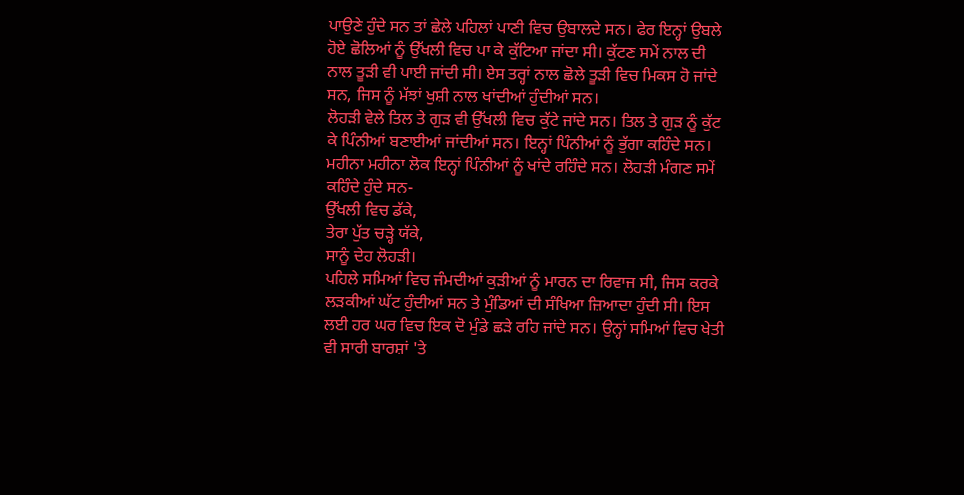ਪਾਉਣੇ ਹੁੰਦੇ ਸਨ ਤਾਂ ਛੇਲੇ ਪਹਿਲਾਂ ਪਾਣੀ ਵਿਚ ਉਬਾਲਦੇ ਸਨ। ਫੇਰ ਇਨ੍ਹਾਂ ਉਬਲੇ ਹੋਏ ਛੋਲਿਆਂ ਨੂੰ ਉੱਖਲੀ ਵਿਚ ਪਾ ਕੇ ਕੁੱਟਿਆ ਜਾਂਦਾ ਸੀ। ਕੁੱਟਣ ਸਮੇਂ ਨਾਲ ਦੀ ਨਾਲ ਤੂੜੀ ਵੀ ਪਾਈ ਜਾਂਦੀ ਸੀ। ਏਸ ਤਰ੍ਹਾਂ ਨਾਲ ਛੋਲੇ ਤੂੜੀ ਵਿਚ ਮਿਕਸ ਹੋ ਜਾਂਦੇ ਸਨ, ਜਿਸ ਨੂੰ ਮੱਝਾਂ ਖੁਸ਼ੀ ਨਾਲ ਖਾਂਦੀਆਂ ਹੁੰਦੀਆਂ ਸਨ।
ਲੋਹੜੀ ਵੇਲੇ ਤਿਲ ਤੇ ਗੁੜ ਵੀ ਉੱਖਲੀ ਵਿਚ ਕੁੱਟੇ ਜਾਂਦੇ ਸਨ। ਤਿਲ ਤੇ ਗੁੜ ਨੂੰ ਕੁੱਟ ਕੇ ਪਿੰਨੀਆਂ ਬਣਾਈਆਂ ਜਾਂਦੀਆਂ ਸਨ। ਇਨ੍ਹਾਂ ਪਿੰਨੀਆਂ ਨੂੰ ਭੁੱਗਾ ਕਹਿੰਦੇ ਸਨ। ਮਹੀਨਾ ਮਹੀਨਾ ਲੋਕ ਇਨ੍ਹਾਂ ਪਿੰਨੀਆਂ ਨੂੰ ਖਾਂਦੇ ਰਹਿੰਦੇ ਸਨ। ਲੋਹੜੀ ਮੰਗਣ ਸਮੇਂ ਕਹਿੰਦੇ ਹੁੰਦੇ ਸਨ-
ਉੱਖਲੀ ਵਿਚ ਡੱਕੇ,
ਤੇਰਾ ਪੁੱਤ ਚੜ੍ਹੇ ਯੱਕੇ,
ਸਾਨੂੰ ਦੇਹ ਲੋਹੜੀ।
ਪਹਿਲੇ ਸਮਿਆਂ ਵਿਚ ਜੰਮਦੀਆਂ ਕੁੜੀਆਂ ਨੂੰ ਮਾਰਨ ਦਾ ਰਿਵਾਜ ਸੀ, ਜਿਸ ਕਰਕੇ ਲੜਕੀਆਂ ਘੱਟ ਹੁੰਦੀਆਂ ਸਨ ਤੇ ਮੁੰਡਿਆਂ ਦੀ ਸੰਖਿਆ ਜ਼ਿਆਦਾ ਹੁੰਦੀ ਸੀ। ਇਸ ਲਈ ਹਰ ਘਰ ਵਿਚ ਇਕ ਦੋ ਮੁੰਡੇ ਛੜੇ ਰਹਿ ਜਾਂਦੇ ਸਨ। ਉਨ੍ਹਾਂ ਸਮਿਆਂ ਵਿਚ ਖੇਤੀ ਵੀ ਸਾਰੀ ਬਾਰਸ਼ਾਂ 'ਤੇ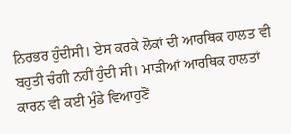ਨਿਰਭਰ ਹੁੰਦੀਸੀ। ਏਸ ਕਰਕੇ ਲੋਕਾਂ ਦੀ ਆਰਥਿਕ ਹਾਲਤ ਵੀ ਬਹੁਤੀ ਚੰਗੀ ਨਹੀਂ ਹੁੰਦੀ ਸੀ। ਮਾੜੀਆਂ ਆਰਥਿਕ ਹਾਲਤਾਂ ਕਾਰਨ ਵੀ ਕਈ ਮੁੰਡੇ ਵਿਆਹੁਣੋਂ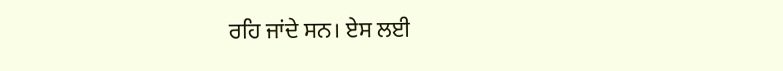ਰਹਿ ਜਾਂਦੇ ਸਨ। ਏਸ ਲਈ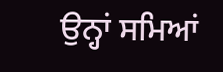ਉਨ੍ਹਾਂ ਸਮਿਆਂ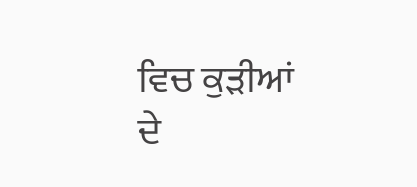ਵਿਚ ਕੁੜੀਆਂ ਦੇ